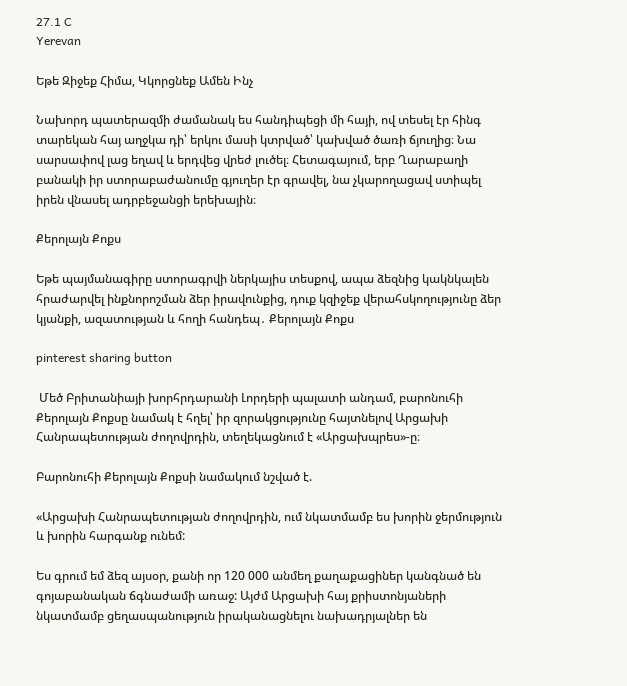27.1 C
Yerevan

Եթե Զիջեք Հիմա, Կկորցնեք Ամեն Ինչ

Նախորդ պատերազմի ժամանակ ես հանդիպեցի մի հայի, ով տեսել էր հինգ տարեկան հայ աղջկա դի՝ երկու մասի կտրված՝ կախված ծառի ճյուղից։ Նա սարսափով լաց եղավ և երդվեց վրեժ լուծել։ Հետագայում, երբ Ղարաբաղի բանակի իր ստորաբաժանումը գյուղեր էր գրավել, նա չկարողացավ ստիպել իրեն վնասել ադրբեջանցի երեխային։

Քերոլայն Քոքս

Եթե պայմանագիրը ստորագրվի ներկայիս տեսքով, ապա ձեզնից կակնկալեն հրաժարվել ինքնորոշման ձեր իրավունքից, դուք կզիջեք վերահսկողությունը ձեր կյանքի, ազատության և հողի հանդեպ․ Քերոլայն Քոքս

pinterest sharing button

 Մեծ Բրիտանիայի խորհրդարանի Լորդերի պալատի անդամ, բարոնուհի Քերոլայն Քոքսը նամակ է հղել՝ իր զորակցությունը հայտնելով Արցախի Հանրապետության ժողովրդին, տեղեկացնում է «Արցախպրես»-ը։

Բարոնուհի Քերոլայն Քոքսի նամակում նշված է.

«Արցախի Հանրապետության ժողովրդին, ում նկատմամբ ես խորին ջերմություն և խորին հարգանք ունեմ:

Ես գրում եմ ձեզ այսօր, քանի որ 120 000 անմեղ քաղաքացիներ կանգնած են գոյաբանական ճգնաժամի առաջ: Այժմ Արցախի հայ քրիստոնյաների նկատմամբ ցեղասպանություն իրականացնելու նախադրյալներ են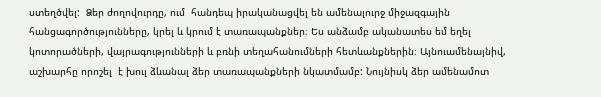ստեղծվել:  Ձեր ժողովուրդը, ում  հանդեպ իրականացվել են ամենալուրջ միջազգային հանցագործությունները, կրել և կրում է տառապանքներ։ Ես անձամբ ականատես եմ եղել կոտորածների, վայրագությունների և բռնի տեղահանումների հետևանքներին։ Այնուամենայնիվ, աշխարհը որոշել  է խուլ ձևանալ ձեր տառապանքների նկատմամբ: Նույնիսկ ձեր ամենամոտ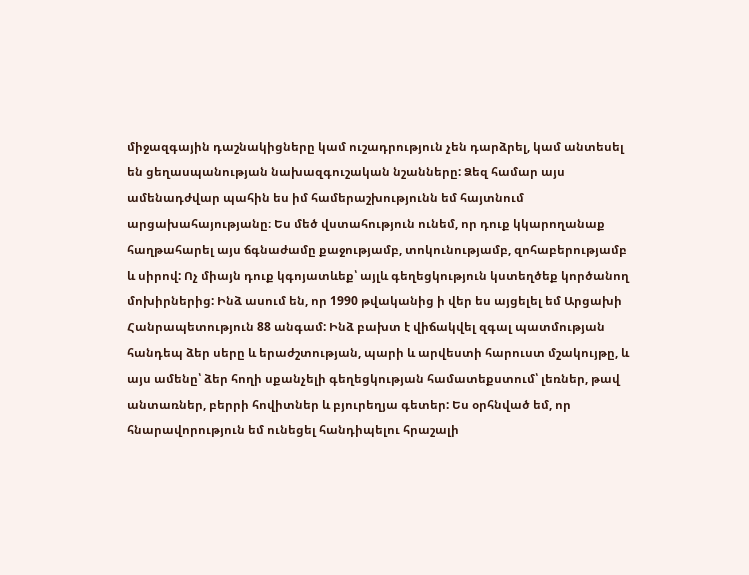միջազգային դաշնակիցները կամ ուշադրություն չեն դարձրել, կամ անտեսել են ցեղասպանության նախազգուշական նշանները: Ձեզ համար այս ամենադժվար պահին ես իմ համերաշխությունն եմ հայտնում արցախահայությանը։ Ես մեծ վստահություն ունեմ, որ դուք կկարողանաք հաղթահարել այս ճգնաժամը քաջությամբ, տոկունությամբ, զոհաբերությամբ և սիրով: Ոչ միայն դուք կգոյատևեք՝ այլև գեղեցկություն կստեղծեք կործանող մոխիրներից: Ինձ ասում են, որ 1990 թվականից ի վեր ես այցելել եմ Արցախի Հանրապետություն 88 անգամ: Ինձ բախտ է վիճակվել զգալ պատմության հանդեպ ձեր սերը և երաժշտության, պարի և արվեստի հարուստ մշակույթը, և այս ամենը՝ ձեր հողի սքանչելի գեղեցկության համատեքստում՝ լեռներ, թավ անտառներ, բերրի հովիտներ և բյուրեղյա գետեր: Ես օրհնված եմ, որ հնարավորություն եմ ունեցել հանդիպելու հրաշալի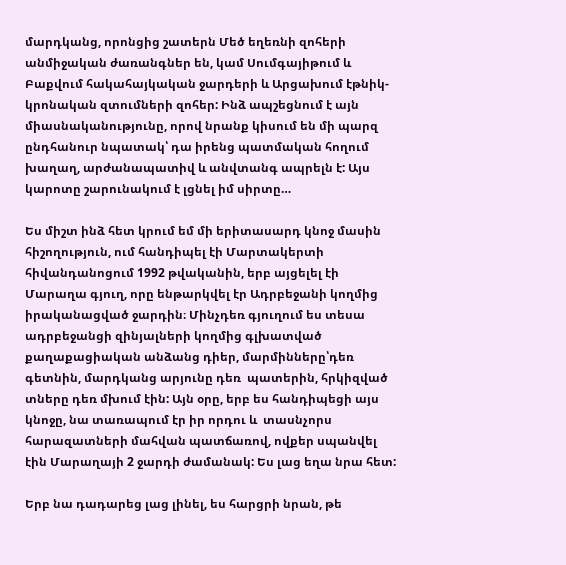մարդկանց, որոնցից շատերն Մեծ եղեռնի զոհերի անմիջական ժառանգներ են, կամ Սումգայիթում և Բաքվում հակահայկական ջարդերի և Արցախում էթնիկ-կրոնական զտումների զոհեր: Ինձ ապշեցնում է այն միասնականությունը, որով նրանք կիսում են մի պարզ ընդհանուր նպատակ՝ դա իրենց պատմական հողում խաղաղ, արժանապատիվ և անվտանգ ապրելն է: Այս կարոտը շարունակում է լցնել իմ սիրտը…

Ես միշտ ինձ հետ կրում եմ մի երիտասարդ կնոջ մասին հիշողություն, ում հանդիպել էի Մարտակերտի հիվանդանոցում 1992 թվականին, երբ այցելել էի Մարաղա գյուղ, որը ենթարկվել էր Ադրբեջանի կողմից իրականացված ջարդին։ Մինչդեռ գյուղում ես տեսա ադրբեջանցի զինյալների կողմից գլխատված քաղաքացիական անձանց դիեր, մարմինները՝դեռ գետնին, մարդկանց արյունը դեռ  պատերին, հրկիզված տները դեռ մխում էին: Այն օրը, երբ ես հանդիպեցի այս կնոջը, նա տառապում էր իր որդու և  տասնչորս հարազատների մահվան պատճառով, ովքեր սպանվել էին Մարաղայի 2 ջարդի ժամանակ: Ես լաց եղա նրա հետ:

Երբ նա դադարեց լաց լինել, ես հարցրի նրան, թե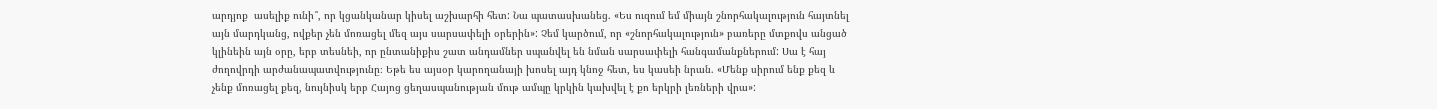արդյոք  ասելիք ունի՞, որ կցանկանար կիսել աշխարհի հետ: Նա պատասխանեց. «Ես ուզում եմ միայն շնորհակալություն հայտնել այն մարդկանց, ովքեր չեն մոռացել մեզ այս սարսափելի օրերին»: Չեմ կարծում, որ «շնորհակալություն» բառերը մտքովս անցած կլինեին այն օրը, երբ տեսնեի, որ ընտանիքիս շատ անդամներ սպանվել են նման սարսափելի հանգամանքներում: Սա է հայ ժողովրդի արժանապատվությունը։ Եթե ես այսօր կարողանայի խոսել այդ կնոջ հետ, ես կասեի նրան. «Մենք սիրում ենք քեզ և չենք մոռացել քեզ, նույնիսկ երբ Հայոց ցեղասպանության մութ ամպը կրկին կախվել է քո երկրի լեռների վրա»: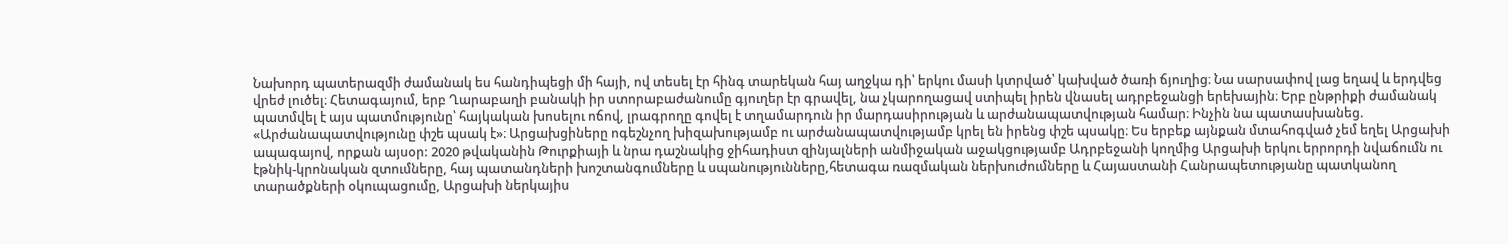Նախորդ պատերազմի ժամանակ ես հանդիպեցի մի հայի, ով տեսել էր հինգ տարեկան հայ աղջկա դի՝ երկու մասի կտրված՝ կախված ծառի ճյուղից։ Նա սարսափով լաց եղավ և երդվեց վրեժ լուծել։ Հետագայում, երբ Ղարաբաղի բանակի իր ստորաբաժանումը գյուղեր էր գրավել, նա չկարողացավ ստիպել իրեն վնասել ադրբեջանցի երեխային։ Երբ ընթրիքի ժամանակ պատմվել է այս պատմությունը՝ հայկական խոսելու ոճով, լրագրողը գովել է տղամարդուն իր մարդասիրության և արժանապատվության համար։ Ինչին նա պատասխանեց. «Արժանապատվությունը փշե պսակ է»։ Արցախցիները ոգեշնչող խիզախությամբ ու արժանապատվությամբ կրել են իրենց փշե պսակը։ Ես երբեք այնքան մտահոգված չեմ եղել Արցախի ապագայով, որքան այսօր: 2020 թվականին Թուրքիայի և նրա դաշնակից ջիհադիստ զինյալների անմիջական աջակցությամբ Ադրբեջանի կողմից Արցախի երկու երրորդի նվաճումն ու էթնիկ-կրոնական զտումները, հայ պատանդների խոշտանգումները և սպանությունները,հետագա ռազմական ներխուժումները և Հայաստանի Հանրապետությանը պատկանող տարածքների օկուպացումը, Արցախի ներկայիս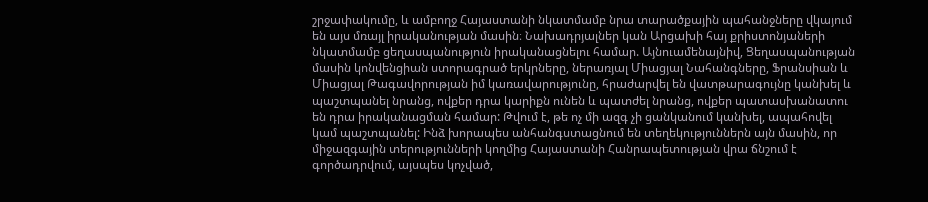շրջափակումը, և ամբողջ Հայաստանի նկատմամբ նրա տարածքային պահանջները վկայում են այս մռայլ իրականության մասին։ Նախադրյալներ կան Արցախի հայ քրիստոնյաների նկատմամբ ցեղասպանություն իրականացնելու համար. Այնուամենայնիվ, Ցեղասպանության մասին կոնվենցիան ստորագրած երկրները, ներառյալ Միացյալ Նահանգները, Ֆրանսիան և Միացյալ Թագավորության իմ կառավարությունը, հրաժարվել են վատթարագույնը կանխել և պաշտպանել նրանց, ովքեր դրա կարիքն ունեն և պատժել նրանց, ովքեր պատասխանատու են դրա իրականացման համար: Թվում է, թե ոչ մի ազգ չի ցանկանում կանխել, ապահովել կամ պաշտպանել: Ինձ խորապես անհանգստացնում են տեղեկություններն այն մասին, որ միջազգային տերությունների կողմից Հայաստանի Հանրապետության վրա ճնշում է գործադրվում, այսպես կոչված,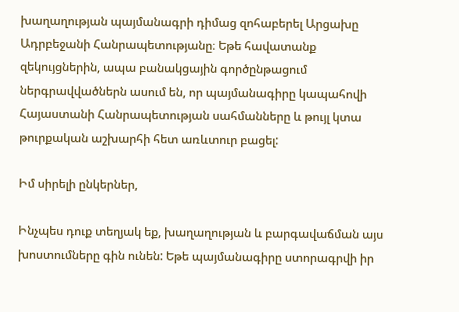խաղաղության պայմանագրի դիմաց զոհաբերել Արցախը Ադրբեջանի Հանրապետությանը։ Եթե հավատանք զեկույցներին, ապա բանակցային գործընթացում ներգրավվածներն ասում են, որ պայմանագիրը կապահովի Հայաստանի Հանրապետության սահմանները և թույլ կտա թուրքական աշխարհի հետ առևտուր բացել:

Իմ սիրելի ընկերներ,

Ինչպես դուք տեղյակ եք, խաղաղության և բարգավաճման այս խոստումները գին ունեն: Եթե պայմանագիրը ստորագրվի իր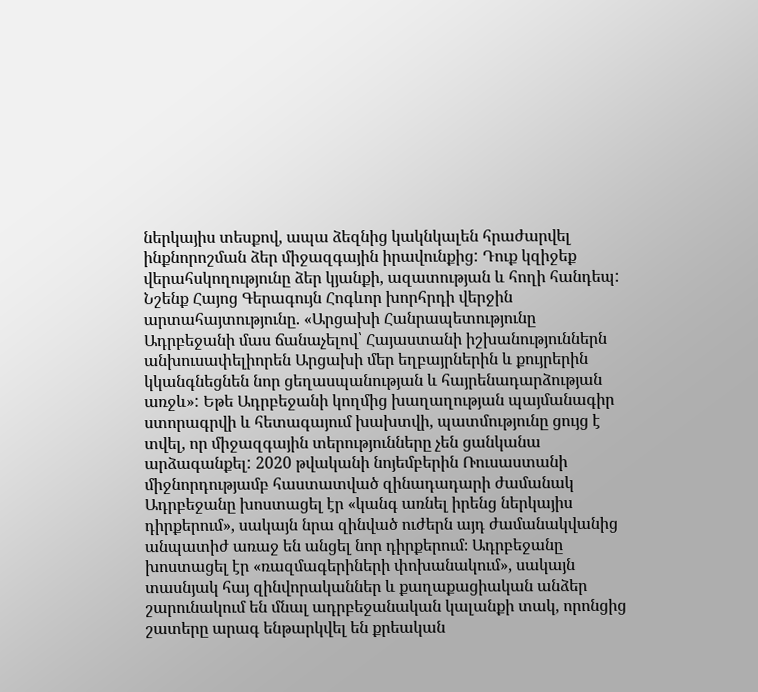ներկայիս տեսքով, ապա ձեզնից կակնկալեն հրաժարվել ինքնորոշման ձեր միջազգային իրավունքից: Դուք կզիջեք վերահսկողությունը ձեր կյանքի, ազատության և հողի հանդեպ: Նշենք Հայոց Գերագույն Հոգևոր խորհրդի վերջին արտահայտությունը. «Արցախի Հանրապետությունը Ադրբեջանի մաս ճանաչելով՝ Հայաստանի իշխանություններն անխուսափելիորեն Արցախի մեր եղբայրներին և քույրերին կկանգնեցնեն նոր ցեղասպանության և հայրենադարձության առջև»: Եթե Ադրբեջանի կողմից խաղաղության պայմանագիր ստորագրվի և հետագայում խախտվի, պատմությունը ցույց է տվել, որ միջազգային տերությունները չեն ցանկանա արձագանքել: 2020 թվականի նոյեմբերին Ռուսաստանի միջնորդությամբ հաստատված զինադադարի ժամանակ Ադրբեջանը խոստացել էր «կանգ առնել իրենց ներկայիս դիրքերում», սակայն նրա զինված ուժերն այդ ժամանակվանից անպատիժ առաջ են անցել նոր դիրքերում։ Ադրբեջանը խոստացել էր «ռազմագերիների փոխանակում», սակայն տասնյակ հայ զինվորականներ և քաղաքացիական անձեր շարունակում են մնալ ադրբեջանական կալանքի տակ, որոնցից շատերը արագ ենթարկվել են քրեական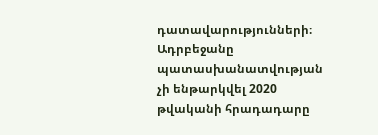դատավարությունների։ Ադրբեջանը պատասխանատվության չի ենթարկվել 2020 թվականի հրադադարը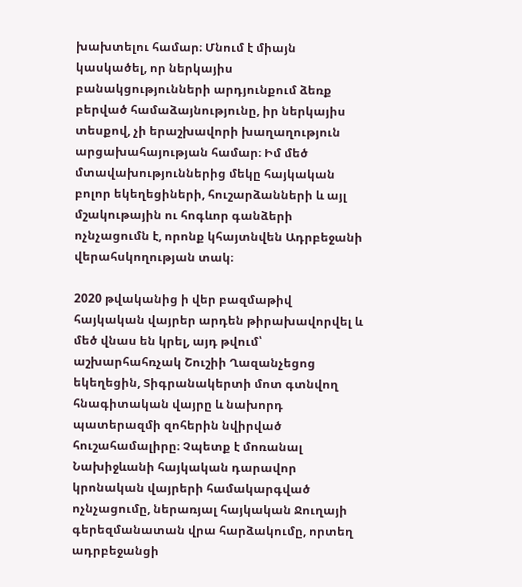խախտելու համար։ Մնում է միայն կասկածել, որ ներկայիս բանակցությունների արդյունքում ձեռք բերված համաձայնությունը, իր ներկայիս տեսքով, չի երաշխավորի խաղաղություն արցախահայության համար։ Իմ մեծ մտավախություններից մեկը հայկական բոլոր եկեղեցիների, հուշարձանների և այլ մշակութային ու հոգևոր գանձերի ոչնչացումն է, որոնք կհայտնվեն Ադրբեջանի վերահսկողության տակ։

2020 թվականից ի վեր բազմաթիվ հայկական վայրեր արդեն թիրախավորվել և մեծ վնաս են կրել, այդ թվում՝ աշխարհահռչակ Շուշիի Ղազանչեցոց եկեղեցին, Տիգրանակերտի մոտ գտնվող հնագիտական վայրը և նախորդ պատերազմի զոհերին նվիրված հուշահամալիրը։ Չպետք է մոռանալ Նախիջևանի հայկական դարավոր կրոնական վայրերի համակարգված ոչնչացումը, ներառյալ հայկական Ջուղայի գերեզմանատան վրա հարձակումը, որտեղ ադրբեջանցի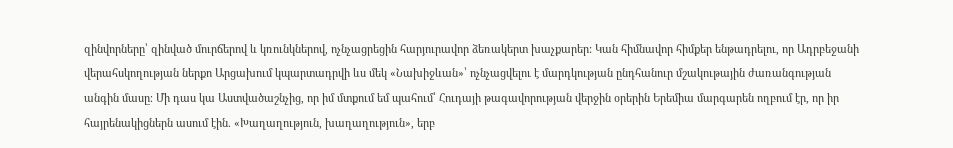զինվորները՝ զինված մուրճերով և կռունկներով, ոչնչացրեցին հարյուրավոր ձեռակերտ խաչքարեր: Կան հիմնավոր հիմքեր ենթադրելու, որ Ադրբեջանի վերահսկողության ներքո Արցախում կպարտադրվի ևս մեկ «Նախիջևան»՝ ոչնչացվելու է մարդկության ընդհանուր մշակութային ժառանգության անգին մասը։ Մի դաս կա Աստվածաշնչից, որ իմ մտքում եմ պահում՝ Հուդայի թագավորության վերջին օրերին Երեմիա մարգարեն ողբում էր, որ իր հայրենակիցներն ասում էին. «Խաղաղություն, խաղաղություն», երբ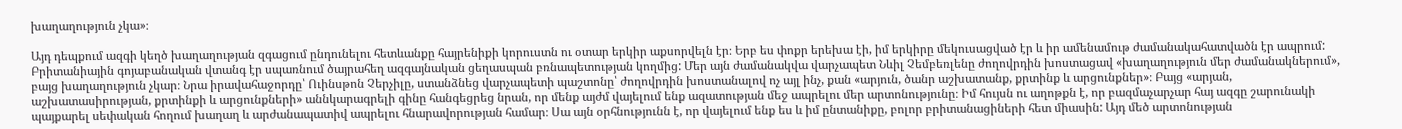խաղաղություն չկա»։

Այդ դեպքում ազգի կեղծ խաղաղության զգացում ընդունելու հետևանքը հայրենիքի կորուստն ու օտար երկիր աքսորվելն էր։ Երբ ես փոքր երեխա էի, իմ երկիրը մեկուսացված էր և իր ամենամութ ժամանակահատվածն էր ապրում: Բրիտանիային գոյաբանական վտանգ էր սպառնում ծայրահեղ ազգայնական ցեղասպան բռնապետության կողմից: Մեր այն ժամանակվա վարչապետ Նևիլ Չեմբեռլենը ժողովրդին խոստացավ «խաղաղություն մեր ժամանակներում», բայց խաղաղություն չկար։ Նրա իրավահաջորդը՝ Ուինսթոն Չերչիլը, ստանձնեց վարչապետի պաշտոնը՝ ժողովրդին խոստանալով ոչ այլ ինչ, քան «արյուն, ծանր աշխատանք, քրտինք և արցունքներ»։ Բայց «արյան, աշխատասիրության, քրտինքի և արցունքների» աննկարագրելի գինը հանգեցրեց նրան, որ մենք այժմ վայելում ենք ազատության մեջ ապրելու մեր արտոնությունը։ Իմ հույսն ու աղոթքն է, որ բազմաչարչար հայ ազգը շարունակի պայքարել սեփական հողում խաղաղ և արժանապատիվ ապրելու հնարավորության համար։ Սա այն օրհնությունն է, որ վայելում ենք ես և իմ ընտանիքը, բոլոր բրիտանացիների հետ միասին: Այդ մեծ արտոնության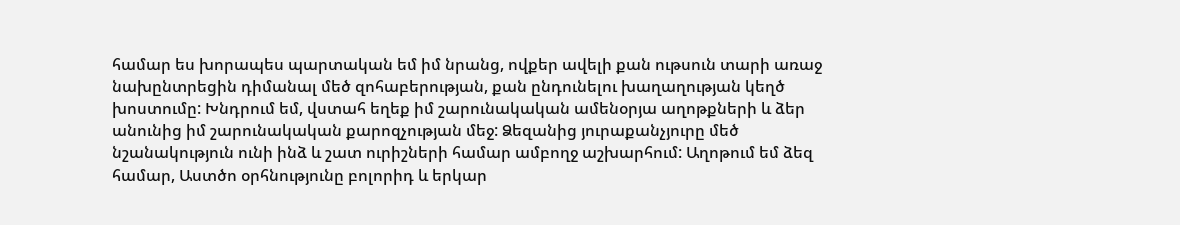համար ես խորապես պարտական եմ իմ նրանց, ովքեր ավելի քան ութսուն տարի առաջ նախընտրեցին դիմանալ մեծ զոհաբերության, քան ընդունելու խաղաղության կեղծ խոստումը: Խնդրում եմ, վստահ եղեք իմ շարունակական ամենօրյա աղոթքների և ձեր անունից իմ շարունակական քարոզչության մեջ: Ձեզանից յուրաքանչյուրը մեծ նշանակություն ունի ինձ և շատ ուրիշների համար ամբողջ աշխարհում: Աղոթում եմ ձեզ համար, Աստծո օրհնությունը բոլորիդ և երկար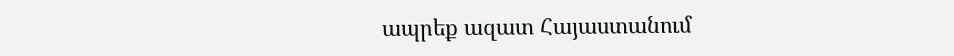ապրեք ազատ Հայաստանում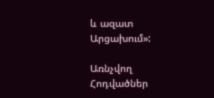և ազատ Արցախում»:

Առնչվող Հոդվածներ